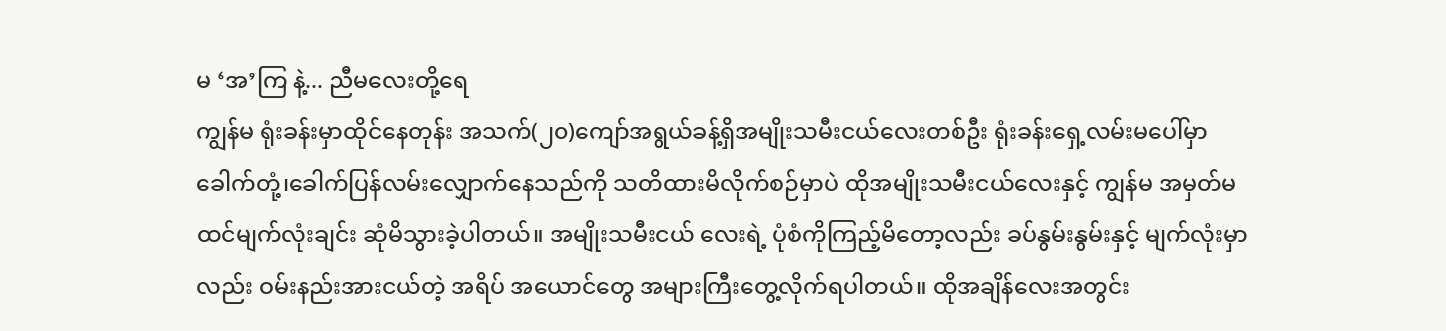မ ‘အ’ကြ နဲ့... ညီမလေးတို့ရေ
ကျွန်မ ရုံးခန်းမှာထိုင်နေတုန်း အသက်(၂၀)ကျော်အရွယ်ခန့်ရှိအမျိုးသမီးငယ်လေးတစ်ဦး ရုံးခန်းရှေ့လမ်းမပေါ်မှာ ခေါက်တုံ့၊ခေါက်ပြန်လမ်းလျှောက်နေသည်ကို သတိထားမိလိုက်စဉ်မှာပဲ ထိုအမျိုးသမီးငယ်လေးနှင့် ကျွန်မ အမှတ်မထင်မျက်လုံးချင်း ဆုံမိသွားခဲ့ပါတယ်။ အမျိုးသမီးငယ် လေးရဲ့ ပုံစံကိုကြည့်မိတော့လည်း ခပ်နွမ်းနွမ်းနှင့် မျက်လုံးမှာလည်း ဝမ်းနည်းအားငယ်တဲ့ အရိပ် အယောင်တွေ အများကြီးတွေ့လိုက်ရပါတယ်။ ထိုအချိန်လေးအတွင်း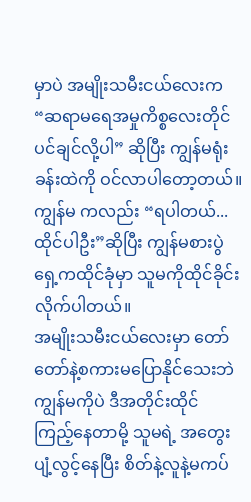မှာပဲ အမျိုးသမီးငယ်လေးက “ဆရာမရေအမှုကိစ္စလေးတိုင်ပင်ချင်လို့ပါ” ဆိုပြီး ကျွန်မရုံးခန်းထဲကို ဝင်လာပါတော့တယ်။ ကျွန်မ ကလည်း “ရပါတယ်... ထိုင်ပါဦး”ဆိုပြီး ကျွန်မစားပွဲရှေ့ကထိုင်ခုံမှာ သူမကိုထိုင်ခိုင်း လိုက်ပါတယ်။
အမျိုးသမီးငယ်လေးမှာ တော်တော်နဲ့စကားမပြောနိုင်သေးဘဲ ကျွန်မကိုပဲ ဒီအတိုင်းထိုင်
ကြည့်နေတာမို့ သူမရဲ့ အတွေးပျံ့လွင့်နေပြီး စိတ်နဲ့လူနဲ့မကပ်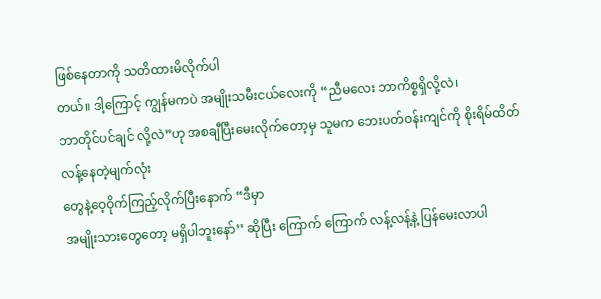ဖြစ်နေတာကို သတိထားမိလိုက်ပါ
တယ်။ ဒါ့ကြောင့် ကျွန်မကပဲ အမျိုးသမီးငယ်လေးကို “ညီမလေး ဘာကိစ္စရှိလို့လဲ၊
ဘာတိုင်ပင်ချင် လို့လဲ”ဟု အစချီပြီးမေးလိုက်တော့မှ သူမက ဘေးပတ်ဝန်းကျင်ကို စိုးရိမ်ထိတ်လန့်နေတဲ့မျက်လုံး
တွေနဲ့ဝေ့ဝိုက်ကြည့်လိုက်ပြီးနောက် “ဒီမှာ
အမျိုးသားတွေတော့ မရှိပါဘူးနော်’’ ဆိုပြီး ကြောက် ကြောက် လန့်လန့်နဲ့ ပြန်မေးလာပါ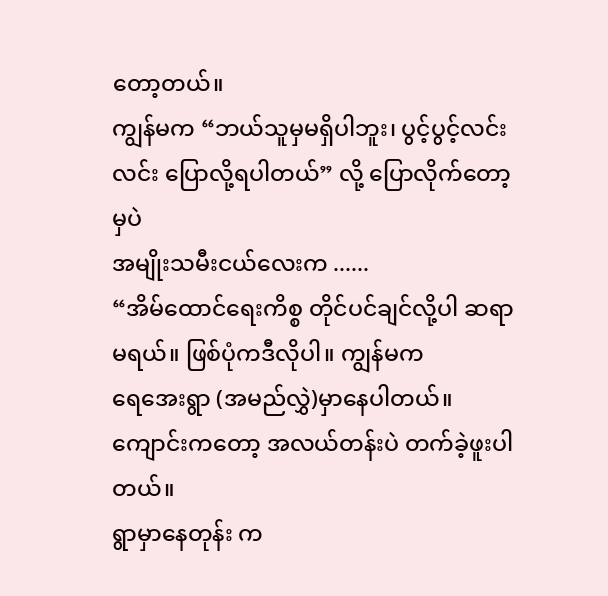တော့တယ်။
ကျွန်မက “ဘယ်သူမှမရှိပါဘူး၊ ပွင့်ပွင့်လင်းလင်း ပြောလို့ရပါတယ်” လို့ ပြောလိုက်တော့မှပဲ
အမျိုးသမီးငယ်လေးက ......
“အိမ်ထောင်ရေးကိစ္စ တိုင်ပင်ချင်လို့ပါ ဆရာမရယ်။ ဖြစ်ပုံကဒီလိုပါ။ ကျွန်မက
ရေအေးရွာ (အမည်လွှဲ)မှာနေပါတယ်။ ကျောင်းကတော့ အလယ်တန်းပဲ တက်ခဲ့ဖူးပါတယ်။
ရွာမှာနေတုန်း က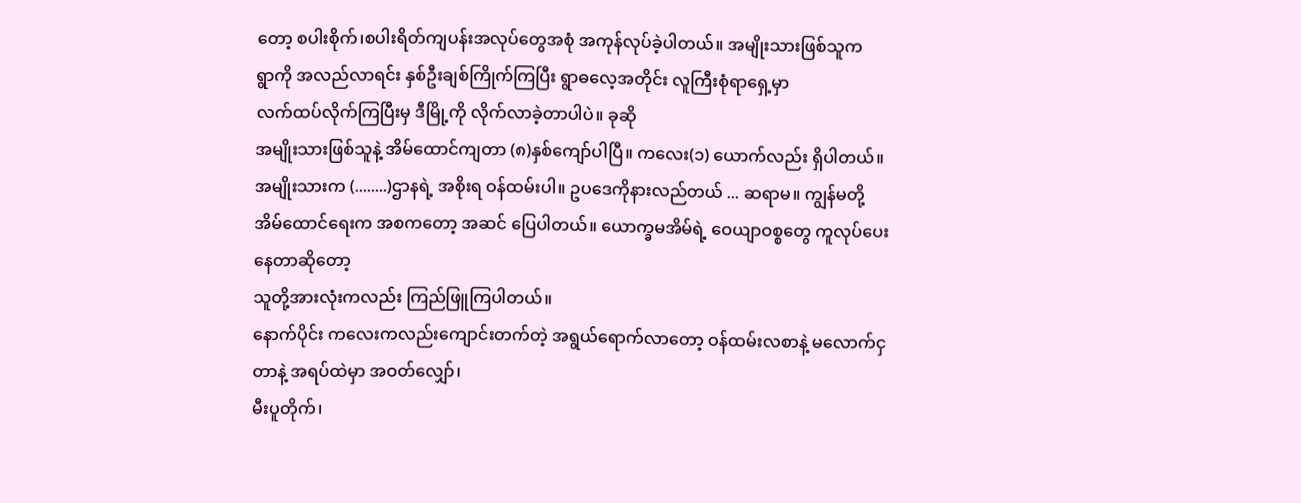တော့ စပါးစိုက်၊စပါးရိတ်ကျပန်းအလုပ်တွေအစုံ အကုန်လုပ်ခဲ့ပါတယ်။ အမျိုးသားဖြစ်သူက
ရွာကို အလည်လာရင်း နှစ်ဦးချစ်ကြိုက်ကြပြီး ရွာဓလေ့အတိုင်း လူကြီးစုံရာရှေ့မှာ
လက်ထပ်လိုက်ကြပြီးမှ ဒီမြို့ကို လိုက်လာခဲ့တာပါပဲ။ ခုဆို
အမျိုးသားဖြစ်သူနဲ့ အိမ်ထောင်ကျတာ (၈)နှစ်ကျော်ပါပြီ။ ကလေး(၁) ယောက်လည်း ရှိပါတယ်။
အမျိုးသားက (........)ဌာနရဲ့ အစိုးရ ဝန်ထမ်းပါ။ ဥပဒေကိုနားလည်တယ် ... ဆရာမ။ ကျွန်မတို့
အိမ်ထောင်ရေးက အစကတော့ အဆင် ပြေပါတယ်။ ယောက္ခမအိမ်ရဲ့ ဝေယျာဝစ္စတွေ ကူလုပ်ပေးနေတာဆိုတော့
သူတို့အားလုံးကလည်း ကြည်ဖြူကြပါတယ်။
နောက်ပိုင်း ကလေးကလည်းကျောင်းတက်တဲ့ အရွယ်ရောက်လာတော့ ဝန်ထမ်းလစာနဲ့ မလောက်ငှတာနဲ့ အရပ်ထဲမှာ အဝတ်လျှော်၊
မီးပူတိုက်၊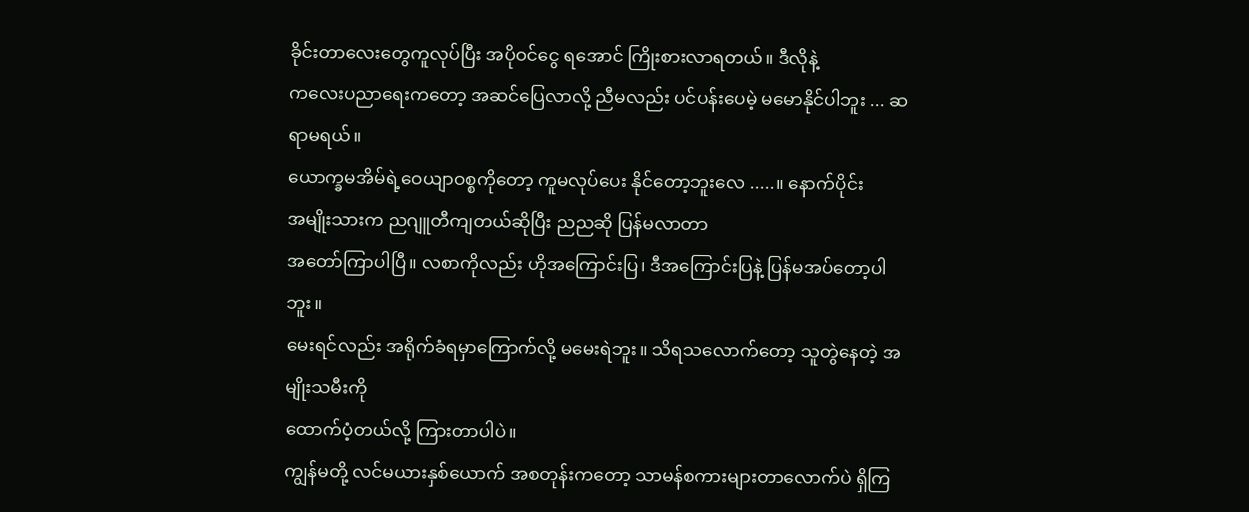ခိုင်းတာလေးတွေကူလုပ်ပြီး အပိုဝင်ငွေ ရအောင် ကြိုးစားလာရတယ်။ ဒီလိုနဲ့
ကလေးပညာရေးကတော့ အဆင်ပြေလာလို့ ညီမလည်း ပင်ပန်းပေမဲ့ မမောနိုင်ပါဘူး ... ဆရာမရယ်။
ယောက္ခမအိမ်ရဲ့ဝေယျာဝစ္စကိုတော့ ကူမလုပ်ပေး နိုင်တော့ဘူးလေ .....။ နောက်ပိုင်း
အမျိုးသားက ညဂျူတီကျတယ်ဆိုပြီး ညညဆို ပြန်မလာတာ
အတော်ကြာပါပြီ။ လစာကိုလည်း ဟိုအကြောင်းပြ၊ ဒီအကြောင်းပြနဲ့ ပြန်မအပ်တော့ပါဘူး။
မေးရင်လည်း အရိုက်ခံရမှာကြောက်လို့ မမေးရဲဘူး။ သိရသလောက်တော့ သူတွဲနေတဲ့ အမျိုးသမီးကို
ထောက်ပံ့တယ်လို့ ကြားတာပါပဲ။
ကျွန်မတို့ လင်မယားနှစ်ယောက် အစတုန်းကတော့ သာမန်စကားများတာလောက်ပဲ ရှိကြ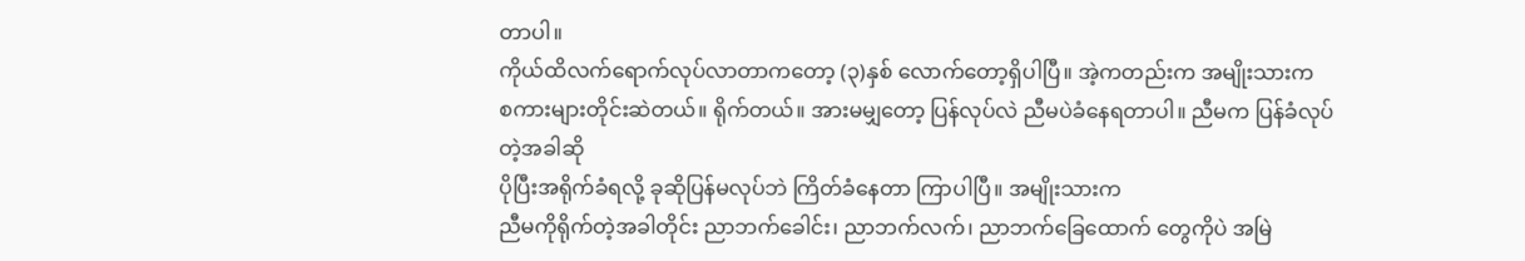တာပါ။
ကိုယ်ထိလက်ရောက်လုပ်လာတာကတော့ (၃)နှစ် လောက်တော့ရှိပါပြီ။ အဲ့ကတည်းက အမျိုးသားက
စကားများတိုင်းဆဲတယ်။ ရိုက်တယ်။ အားမမျှတော့ ပြန်လုပ်လဲ ညီမပဲခံနေရတာပါ။ ညီမက ပြန်ခံလုပ်တဲ့အခါဆို
ပိုပြီးအရိုက်ခံရလို့ ခုဆိုပြန်မလုပ်ဘဲ ကြိတ်ခံနေတာ ကြာပါပြီ။ အမျိုးသားက
ညီမကိုရိုက်တဲ့အခါတိုင်း ညာဘက်ခေါင်း၊ ညာဘက်လက်၊ ညာဘက်ခြေထောက် တွေကိုပဲ အမြဲ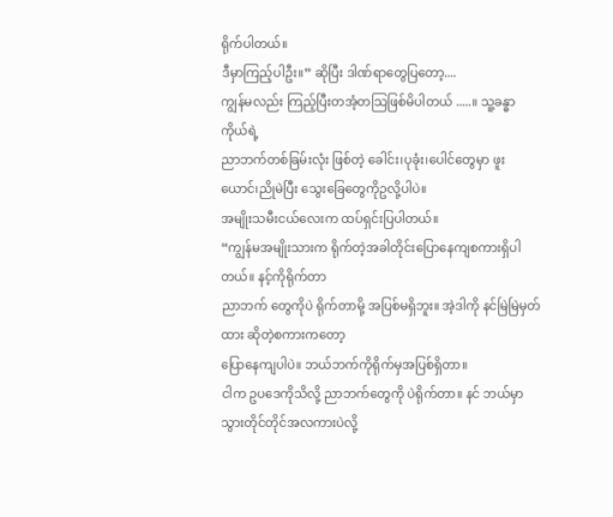ရိုက်ပါတယ်။
ဒီမှာကြည့်ပါဦး။” ဆိုပြီး ဒါဏ်ရာတွေပြတော့....
ကျွန်မလည်း ကြည့်ပြီးတအံ့တသြဖြစ်မိပါတယ် .....။ သူ့ခန္ဓာကိုယ်ရဲ့
ညာဘက်တစ်ခြမ်းလုံး ဖြစ်တဲ့ ခေါင်း၊ပုခုံး၊ပေါင်တွေမှာ ဖူးယောင်၊ညိုမဲပြီး သွေးခြေတွေကိုဥလို့ပါပဲ။
အမျိုးသမီးငယ်လေးက ထပ်ရှင်းပြပါတယ်။
“ကျွန်မအမျိုးသားက ရိုက်တဲ့အခါတိုင်းပြောနေကျစကားရှိပါတယ်။ နင့်ကိုရိုက်တာ
ညာဘက် တွေကိုပဲ ရိုက်တာမို့ အပြစ်မရှိဘူး။ အဲ့ဒါကို နင်မြဲမြဲမှတ်ထား ဆိုတဲ့စကားကတော့
ပြောနေကျပါပဲ။ ဘယ်ဘက်ကိုရိုက်မှအပြစ်ရှိတာ။
ငါက ဥပဒေကိုသိလို့ ညာဘက်တွေကို ပဲရိုက်တာ။ နင် ဘယ်မှာ သွားတိုင်တိုင်အလကားပဲလို့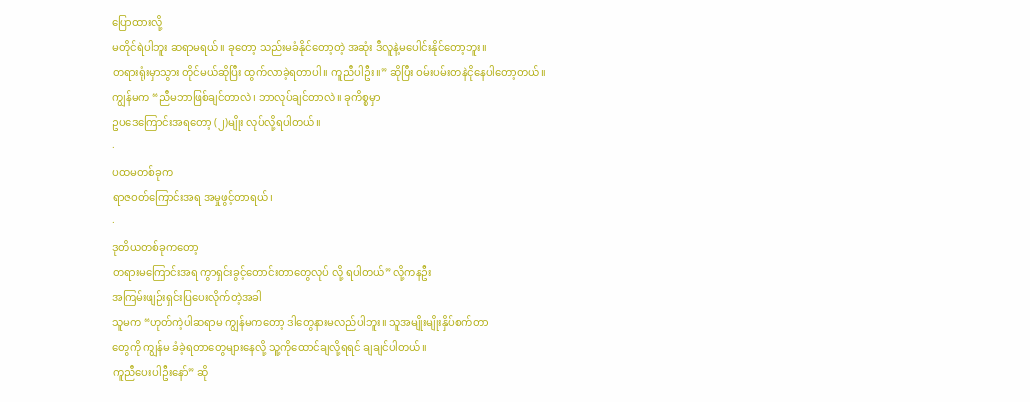ပြောထားလို့
မတိုင်ရဲပါဘူး ဆရာမရယ်။ ခုတော့ သည်းမခံနိုင်တော့တဲ့ အဆုံး ဒီလူနဲ့မပေါင်းနိုင်တော့ဘူး။
တရားရုံးမှာသွား တိုင်မယ်ဆိုပြီး ထွက်လာခဲ့ရတာပါ။ ကူညီပါဦး။” ဆိုပြီး ဝမ်းပမ်းတနဲငိုနေပါတော့တယ်။
ကျွန်မက “ညီမဘာဖြစ်ချင်တာလဲ၊ ဘာလုပ်ချင်တာလဲ။ ခုကိစ္စမှာ
ဥပဒေကြောင်းအရတော့ (၂)မျိုး လုပ်လို့ရပါတယ်။
·
ပထမတစ်ခုက
ရာဇဝတ်ကြောင်းအရ အမှုဖွင့်တာရယ်၊
·
ဒုတိယတစ်ခုကတော့
တရားမကြောင်းအရ ကွာရှင်းခွင့်တောင်းတာတွေလုပ် လို့ ရပါတယ်” လို့ကနဦး
အကြမ်းဖျဉ်းရှင်းပြပေးလိုက်တဲ့အခါ
သူမက “ဟုတ်ကဲ့ပါဆရာမ ကျွန်မကတော့ ဒါတွေနားမလည်ပါဘူး။ သူအမျိုးမျိုးနှိပ်စက်တာ
တွေကို ကျွန်မ ခံခဲ့ရတာတွေများနေလို့ သူ့ကိုထောင်ချလို့ရရင် ချချင်ပါတယ်။
ကူညီပေးပါဦးနော်” ဆို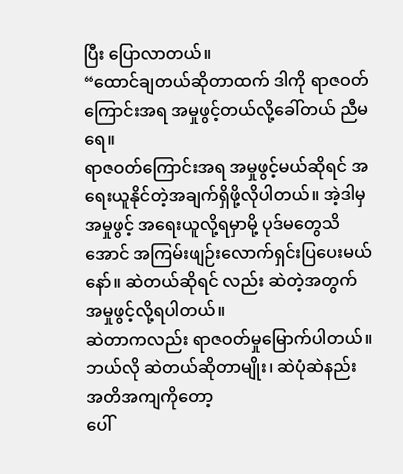ပြီး ပြောလာတယ်။
“ထောင်ချတယ်ဆိုတာထက် ဒါကို ရာဇဝတ်ကြောင်းအရ အမှုဖွင့်တယ်လို့ခေါ်တယ် ညီမရေ။
ရာဇဝတ်ကြောင်းအရ အမှုဖွင့်မယ်ဆိုရင် အရေးယူနိုင်တဲ့အချက်ရှိဖို့လိုပါတယ်။ အဲ့ဒါမှ
အမှုဖွင့် အရေးယူလို့ရမှာမို့ ပုဒ်မတွေသိအောင် အကြမ်းဖျဉ်းလောက်ရှင်းပြပေးမယ်နော်။ ဆဲတယ်ဆိုရင် လည်း ဆဲတဲ့အတွက် အမှုဖွင့်လို့ရပါတယ်။
ဆဲတာကလည်း ရာဇဝတ်မှုမြောက်ပါတယ်။ ဘယ်လို ဆဲတယ်ဆိုတာမျိုး၊ ဆဲပုံဆဲနည်းအတိအကျကိုတော့
ပေါ်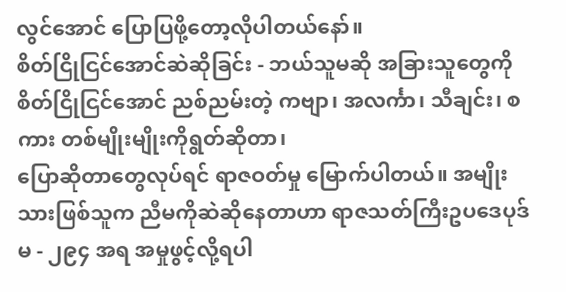လွင်အောင် ပြောပြဖို့တော့လိုပါတယ်နော်။
စိတ်ငြိုငြင်အောင်ဆဲဆိုခြင်း - ဘယ်သူမဆို အခြားသူတွေကို စိတ်ငြိုငြင်အောင် ညစ်ညမ်းတဲ့ ကဗျာ၊ အလင်္ကာ၊ သီချင်း၊ စကား တစ်မျိုးမျိုးကိုရွတ်ဆိုတာ၊
ပြောဆိုတာတွေလုပ်ရင် ရာဇဝတ်မှု မြောက်ပါတယ်။ အမျိုးသားဖြစ်သူက ညီမကိုဆဲဆိုနေတာဟာ ရာဇသတ်ကြီးဥပဒေပုဒ်မ - ၂၉၄ အရ အမှုဖွင့်လို့ရပါ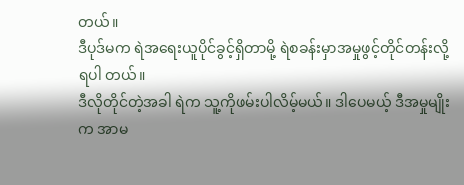တယ်။
ဒီပုဒ်မက ရဲအရေးယူပိုင်ခွင့်ရှိတာမို့ ရဲစခန်းမှာအမှုဖွင့်တိုင်တန်းလို့ ရပါ တယ်။
ဒီလိုတိုင်တဲ့အခါ ရဲက သူ့ကိုဖမ်းပါလိမ့်မယ်။ ဒါပေမယ့် ဒီအမှုမျိုးက အာမ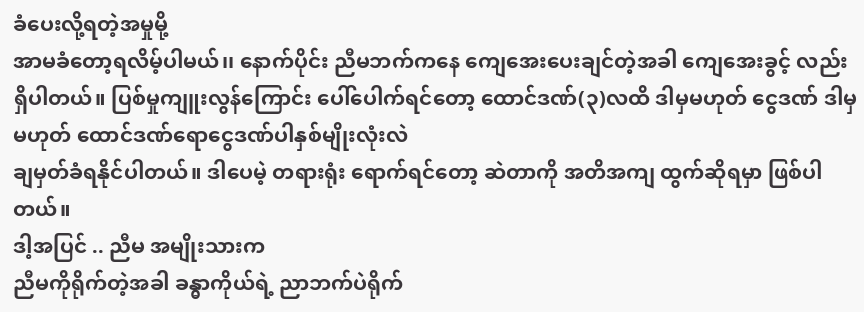ခံပေးလို့ရတဲ့အမှုမို့
အာမခံတော့ရလိမ့်ပါမယ်၊၊ နောက်ပိုင်း ညီမဘက်ကနေ ကျေအေးပေးချင်တဲ့အခါ ကျေအေးခွင့် လည်း
ရှိပါတယ်။ ပြစ်မှုကျူးလွန်ကြောင်း ပေါ်ပေါက်ရင်တော့ ထောင်ဒဏ်(၃)လထိ ဒါမှမဟုတ် ငွေဒဏ် ဒါမှမဟုတ် ထောင်ဒဏ်ရောငွေဒဏ်ပါနှစ်မျိုးလုံးလဲ
ချမှတ်ခံရနိုင်ပါတယ်။ ဒါပေမဲ့ တရားရုံး ရောက်ရင်တော့ ဆဲတာကို အတိအကျ ထွက်ဆိုရမှာ ဖြစ်ပါတယ်။
ဒါ့အပြင် .. ညီမ အမျိုးသားက
ညီမကိုရိုက်တဲ့အခါ ခန္ဓာကိုယ်ရဲ့ ညာဘက်ပဲရိုက်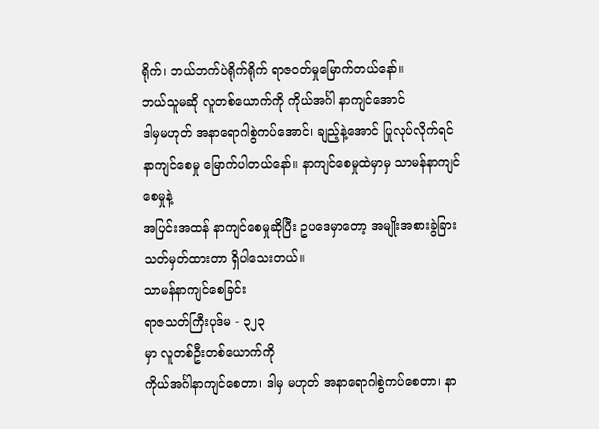ရိုက်၊ ဘယ်ဘက်ပဲရိုက်ရိုက် ရာဇဝတ်မှုမြောက်တယ်နော်။
ဘယ်သူမဆို လူတစ်ယောက်ကို ကိုယ်အင်္ဂါ နာကျင်အောင်
ဒါမှမဟုတ် အနာရောဂါစွဲကပ်အောင်၊ ချည့်နဲ့အောင် ပြုလုပ်လိုက်ရင် နာကျင်စေမှု မြောက်ပါတယ်နော်။ နာကျင်စေမှုထဲမှာမှ သာမန်နာကျင်စေမှုနဲ့
အပြင်းအထန် နာကျင်စေမှုဆိုပြီး ဥပဒေမှာတော့ အမျိုးအစားခွဲခြားသတ်မှတ်ထားတာ ရှိပါသေးတယ်။
သာမန်နာကျင်စေခြင်း
ရာဇသတ်ကြီးပုဒ်မ - ၃၂၃
မှာ လူတစ်ဦးတစ်ယောက်ကို
ကိုယ်အင်္ဂါနာကျင်စေတာ၊ ဒါမှ မဟုတ် အနာရောဂါစွဲကပ်စေတာ၊ နာ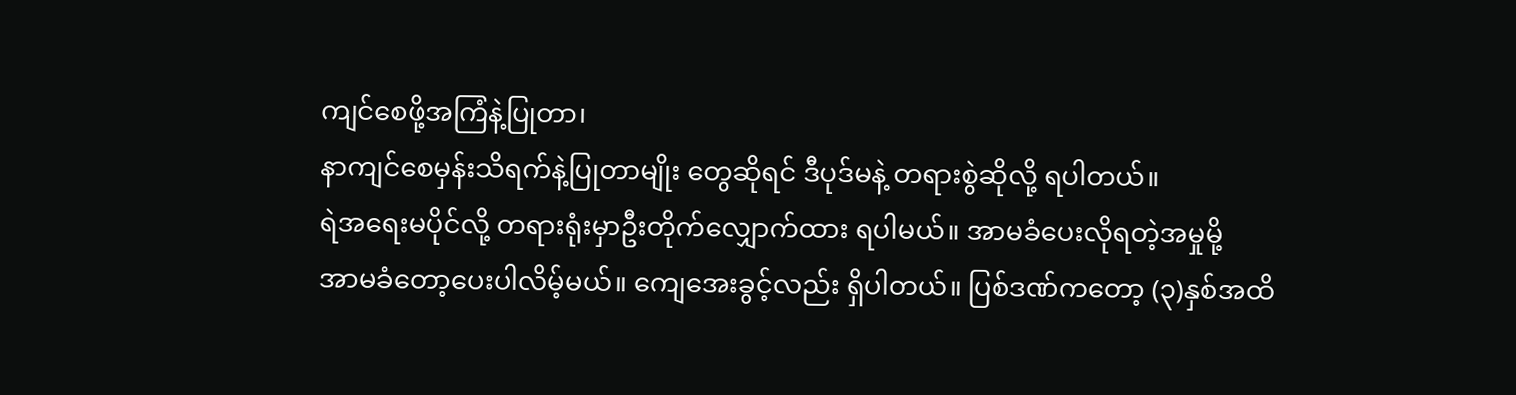ကျင်စေဖို့အကြံနဲ့ပြုတာ၊
နာကျင်စေမှန်းသိရက်နဲ့ပြုတာမျိုး တွေဆိုရင် ဒီပုဒ်မနဲ့ တရားစွဲဆိုလို့ ရပါတယ်။
ရဲအရေးမပိုင်လို့ တရားရုံးမှာဦးတိုက်လျှောက်ထား ရပါမယ်။ အာမခံပေးလိုရတဲ့အမှုမို့
အာမခံတော့ပေးပါလိမ့်မယ်။ ကျေအေးခွင့်လည်း ရှိပါတယ်။ ပြစ်ဒဏ်ကတော့ (၃)နှစ်အထိ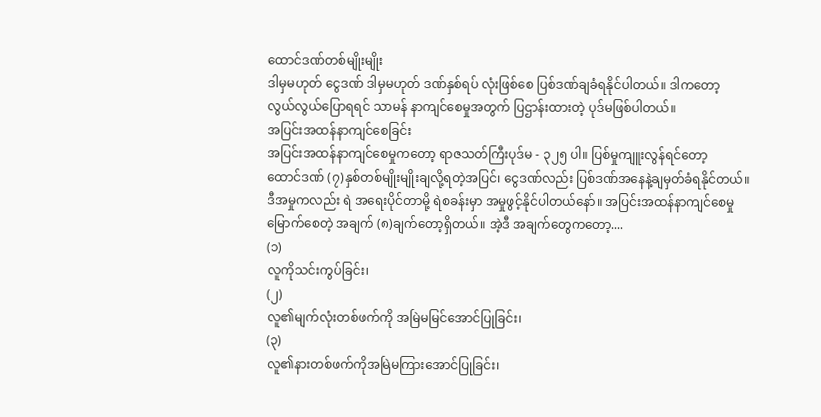ထောင်ဒဏ်တစ်မျိုးမျိုး
ဒါမှမဟုတ် ငွေဒဏ် ဒါမှမဟုတ် ဒဏ်နှစ်ရပ် လုံးဖြစ်စေ ပြစ်ဒဏ်ချခံရနိုင်ပါတယ်။ ဒါကတော့
လွယ်လွယ်ပြောရရင် သာမန် နာကျင်စေမှုအတွက် ပြဌာန်းထားတဲ့ ပုဒ်မဖြစ်ပါတယ်။
အပြင်းအထန်နာကျင်စေခြင်း
အပြင်းအထန်နာကျင်စေမှုကတော့ ရာဇသတ်ကြီးပုဒ်မ - ၃၂၅ ပါ။ ပြစ်မှုကျူးလွန်ရင်တော့
ထောင်ဒဏ် (၇)နှစ်တစ်မျိုးမျိုးချလို့ရတဲ့အပြင်၊ ငွေဒဏ်လည်း ပြစ်ဒဏ်အနေနဲ့ချမှတ်ခံရနိုင်တယ်။
ဒီအမှုကလည်း ရဲ အရေးပိုင်တာမို့ ရဲစခန်းမှာ အမှုဖွင့်နိုင်ပါတယ်နော်။ အပြင်းအထန်နာကျင်စေမှု
မြောက်စေတဲ့ အချက် (၈)ချက်တော့ရှိတယ်။ အဲ့ဒီ အချက်တွေကတော့....
(၁)
လူကိုသင်းကွပ်ခြင်း၊
(၂)
လူ၏မျက်လုံးတစ်ဖက်ကို အမြဲမမြင်အောင်ပြုခြင်း၊
(၃)
လူ၏နားတစ်ဖက်ကိုအမြဲမကြားအောင်ပြုခြင်း၊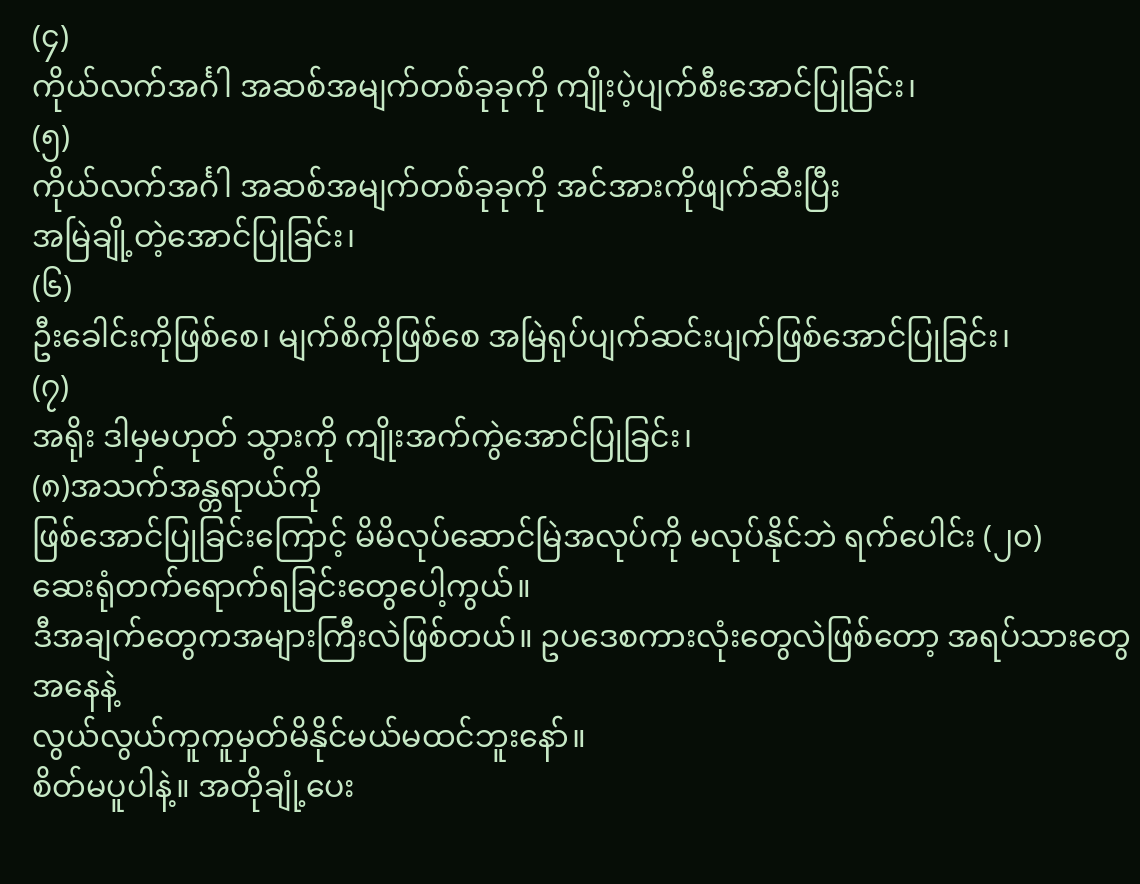(၄)
ကိုယ်လက်အင်္ဂါ အဆစ်အမျက်တစ်ခုခုကို ကျိုးပဲ့ပျက်စီးအောင်ပြုခြင်း၊
(၅)
ကိုယ်လက်အင်္ဂါ အဆစ်အမျက်တစ်ခုခုကို အင်အားကိုဖျက်ဆီးပြီး
အမြဲချို့တဲ့အောင်ပြုခြင်း၊
(၆)
ဦးခေါင်းကိုဖြစ်စေ၊ မျက်စိကိုဖြစ်စေ အမြဲရုပ်ပျက်ဆင်းပျက်ဖြစ်အောင်ပြုခြင်း၊
(၇)
အရိုး ဒါမှမဟုတ် သွားကို ကျိုးအက်ကွဲအောင်ပြုခြင်း၊
(၈)အသက်အန္တရာယ်ကို
ဖြစ်အောင်ပြုခြင်းကြောင့် မိမိလုပ်ဆောင်မြဲအလုပ်ကို မလုပ်နိုင်ဘဲ ရက်ပေါင်း (၂၀)
ဆေးရုံတက်ရောက်ရခြင်းတွေပေါ့ကွယ်။
ဒီအချက်တွေကအများကြီးလဲဖြစ်တယ်။ ဥပဒေစကားလုံးတွေလဲဖြစ်တော့ အရပ်သားတွေ အနေနဲ့
လွယ်လွယ်ကူကူမှတ်မိနိုင်မယ်မထင်ဘူးနော်။
စိတ်မပူပါနဲ့။ အတိုချုံ့ပေး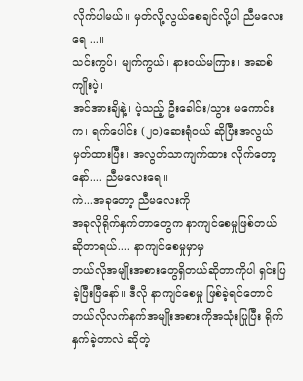လိုက်ပါမယ်။ မှတ်လို့လွယ်စေချင်လို့ပါ ညီမလေးရေ ...။
သင်းကွပ်၊ မျက်ကွယ်၊ နားဝယ်မကြား၊ အဆစ်ကျိုးပဲ့၊
အင်အားချိနဲ့၊ ပဲ့သည့် ဦးခေါင်း/သွား မကောင်း က၊ ရက်ပေါင်း (၂၀)ဆေးရုံဝယ် ဆိုပြီးအလွယ်မှတ်ထားပြီး၊ အလွတ်သာကျက်ထား လိုက်တော့ နော်.... ညီမလေးရေ။
ကဲ...အခုတော့ ညီမလေးကို
အခုလိုရိုက်နှက်တာတွေက နာကျင်စေမှုဖြစ်တယ်ဆိုတာရယ်.... နာကျင်စေမှုမှာမှ
ဘယ်လိုအမျိုးအစားတွေရှိတယ်ဆိုတာကိုပါ ရှင်းပြခဲ့ပြီးပြီနော်။ ဒီလို နာကျင်စေမှု ဖြစ်ခဲ့ရင်တောင်
ဘယ်လိုလက်နက်အမျိုးအစားကိုအသုံးပြုပြီး ရိုက်နှက်ခဲ့တာလဲ ဆိုတဲ့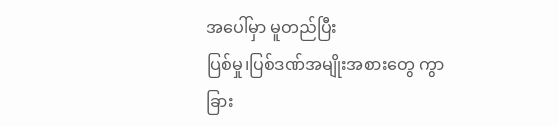အပေါ်မှာ မူတည်ပြီး
ပြစ်မှု၊ပြစ်ဒဏ်အမျိုးအစားတွေ ကွာခြား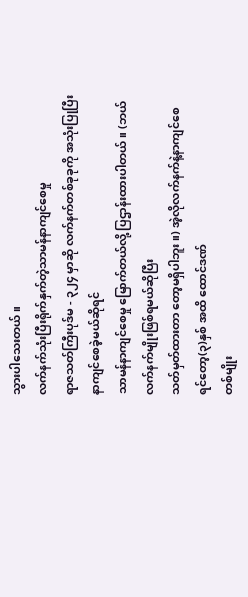သွားပါသေးတယ်။
လက်နက်သုံးပြီးရိုက်နှက်တဲ့သာမန်နာကျင်စေမှု
ရာဇသတ်ကြီးပုဒ်မ - ၃၂၄ မှာဆို လက်နက်တစ်ခုခုကို အသုံးပြုပြီး နာကျင်စေခဲ့မယ်ဆိုရင်
သာမန်နာကျင်စေမှု မြောက်တယ်လို့ ပြဌာန်းထားပါတယ်။ (ဘယ်လက်နက်မျိုးဖြစ်ရမယ်ဆိုပြီး
သတ်မှတ်ထားတာ တော့မရှိပါဘူး။) အဲ့လိုလက်နက်နဲ့နာကျင်စေရင်တော့(၃)နှစ် အထိ ထောင်ဒဏ်
တစ်မျိုး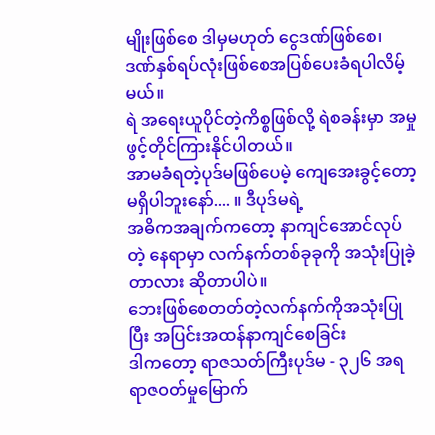မျိုးဖြစ်စေ ဒါမှမဟုတ် ငွေဒဏ်ဖြစ်စေ၊ ဒဏ်နှစ်ရပ်လုံးဖြစ်စေအပြစ်ပေးခံရပါလိမ့်မယ်။
ရဲ အရေးယူပိုင်တဲ့ကိစ္စဖြစ်လို့ ရဲစခန်းမှာ အမှုဖွင့်တိုင်ကြားနိုင်ပါတယ်။
အာမခံရတဲ့ပုဒ်မဖြစ်ပေမဲ့ ကျေအေးခွင့်တော့မရှိပါဘူးနော်.... ။ ဒီပုဒ်မရဲ့
အဓိကအချက်ကတော့ နာကျင်အောင်လုပ်တဲ့ နေရာမှာ လက်နက်တစ်ခုခုကို အသုံးပြုခဲ့တာလား ဆိုတာပါပဲ။
ဘေးဖြစ်စေတတ်တဲ့လက်နက်ကိုအသုံးပြုပြီး အပြင်းအထန်နာကျင်စေခြင်း
ဒါကတော့ ရာဇသတ်ကြီးပုဒ်မ - ၃၂၆ အရ ရာဇဝတ်မှုမြောက်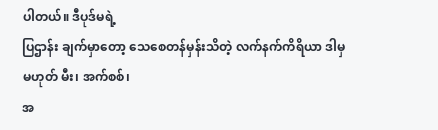ပါတယ်။ ဒီပုဒ်မရဲ့
ပြဌာန်း ချက်မှာတော့ သေစေတန်မှန်းသိတဲ့ လက်နက်ကိရိယာ ဒါမှမဟုတ် မီး၊ အက်စစ်၊
အ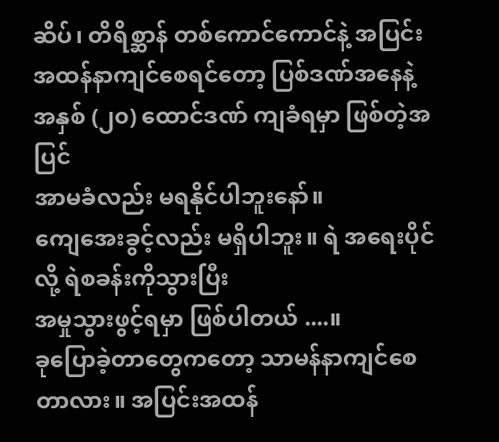ဆိပ်၊ တိရိစ္ဆာန် တစ်ကောင်ကောင်နဲ့ အပြင်းအထန်နာကျင်စေရင်တော့ ပြစ်ဒဏ်အနေနဲ့
အနှစ် (၂၀) ထောင်ဒဏ် ကျခံရမှာ ဖြစ်တဲ့အပြင်
အာမခံလည်း မရနိုင်ပါဘူးနော်။
ကျေအေးခွင့်လည်း မရှိပါဘူး။ ရဲ အရေးပိုင် လို့ ရဲစခန်းကိုသွားပြီး
အမှုသွားဖွင့်ရမှာ ဖြစ်ပါတယ် ....။
ခုပြောခဲ့တာတွေကတော့ သာမန်နာကျင်စေတာလား။ အပြင်းအထန်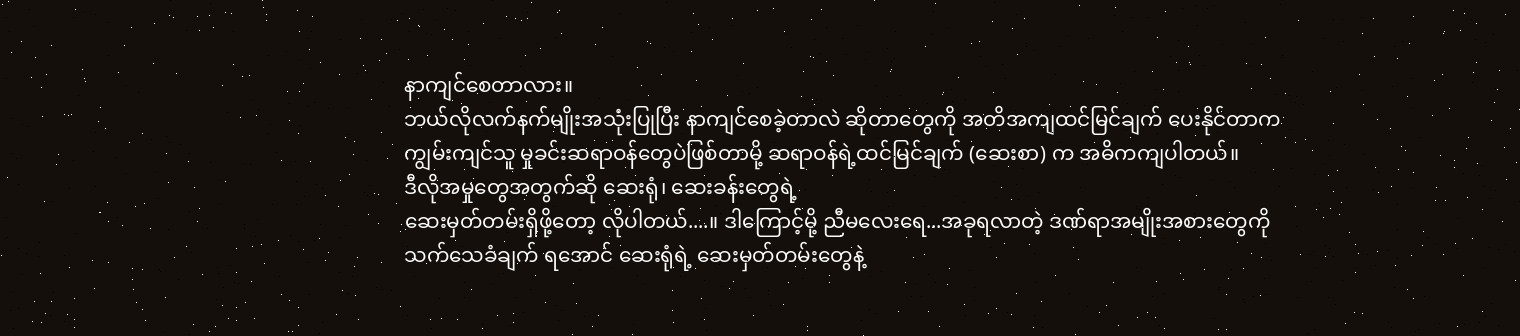နာကျင်စေတာလား။
ဘယ်လိုလက်နက်မျိုးအသုံးပြုပြီး နာကျင်စေခဲ့တာလဲ ဆိုတာတွေကို အတိအကျထင်မြင်ချက် ပေးနိုင်တာက
ကျွမ်းကျင်သူ မှုခင်းဆရာဝန်တွေပဲဖြစ်တာမို့ ဆရာဝန်ရဲ့ထင်မြင်ချက် (ဆေးစာ) က အဓိကကျပါတယ်။
ဒီလိုအမှုတွေအတွက်ဆို ဆေးရုံ၊ ဆေးခန်းတွေရဲ့
ဆေးမှတ်တမ်းရှိဖို့တော့ လိုပါတယ်....။ ဒါကြောင့်မို့ ညီမလေးရေ...အခုရလာတဲ့ ဒဏ်ရာအမျိုးအစားတွေကို
သက်သေခံချက် ရအောင် ဆေးရုံရဲ့ ဆေးမှတ်တမ်းတွေနဲ့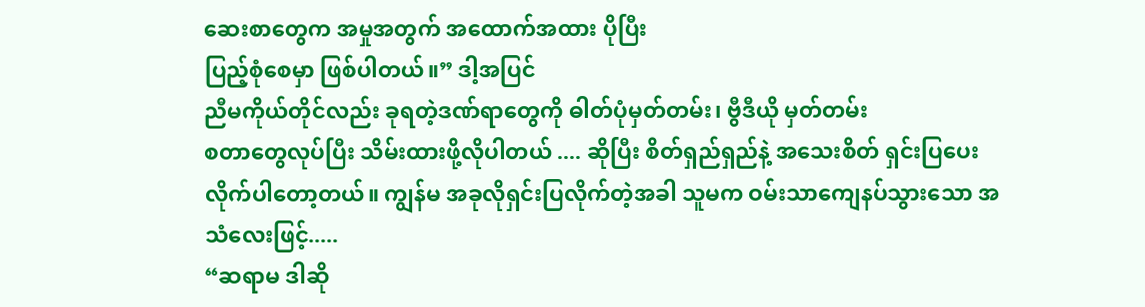ဆေးစာတွေက အမှုအတွက် အထောက်အထား ပိုပြီး
ပြည့်စုံစေမှာ ဖြစ်ပါတယ်။” ဒါ့အပြင်
ညီမကိုယ်တိုင်လည်း ခုရတဲ့ဒဏ်ရာတွေကို ဓါတ်ပုံမှတ်တမ်း၊ ဗွီဒီယို မှတ်တမ်း
စတာတွေလုပ်ပြီး သိမ်းထားဖို့လိုပါတယ် .... ဆိုပြီး စိတ်ရှည်ရှည်နဲ့ အသေးစိတ် ရှင်းပြပေး
လိုက်ပါတော့တယ်။ ကျွန်မ အခုလိုရှင်းပြလိုက်တဲ့အခါ သူမက ဝမ်းသာကျေနပ်သွားသော အသံလေးဖြင့်.....
“ဆရာမ ဒါဆို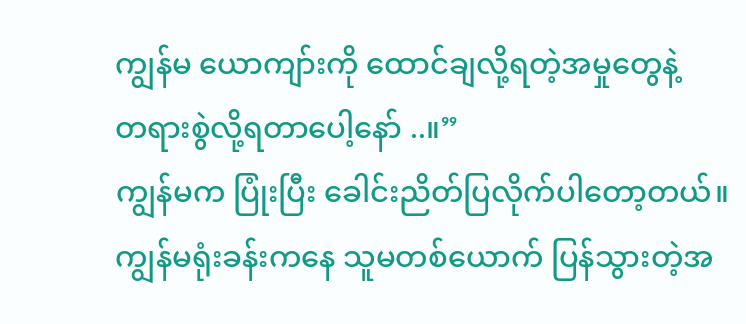ကျွန်မ ယောကျာ်းကို ထောင်ချလို့ရတဲ့အမှုတွေနဲ့
တရားစွဲလို့ရတာပေါ့နော် ..။”
ကျွန်မက ပြုံးပြီး ခေါင်းညိတ်ပြလိုက်ပါတော့တယ်။
ကျွန်မရုံးခန်းကနေ သူမတစ်ယောက် ပြန်သွားတဲ့အ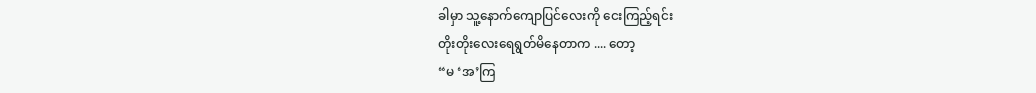ခါမှာ သူ့နောက်ကျောပြင်လေးကို ငေးကြည့်ရင်း
တိုးတိုးလေးရေရွတ်မိနေတာက .... တော့
“မ ‘အ’ကြ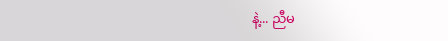နဲ့... ညီမ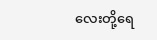လေးတို့ရေ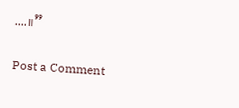....။”

Post a Comment